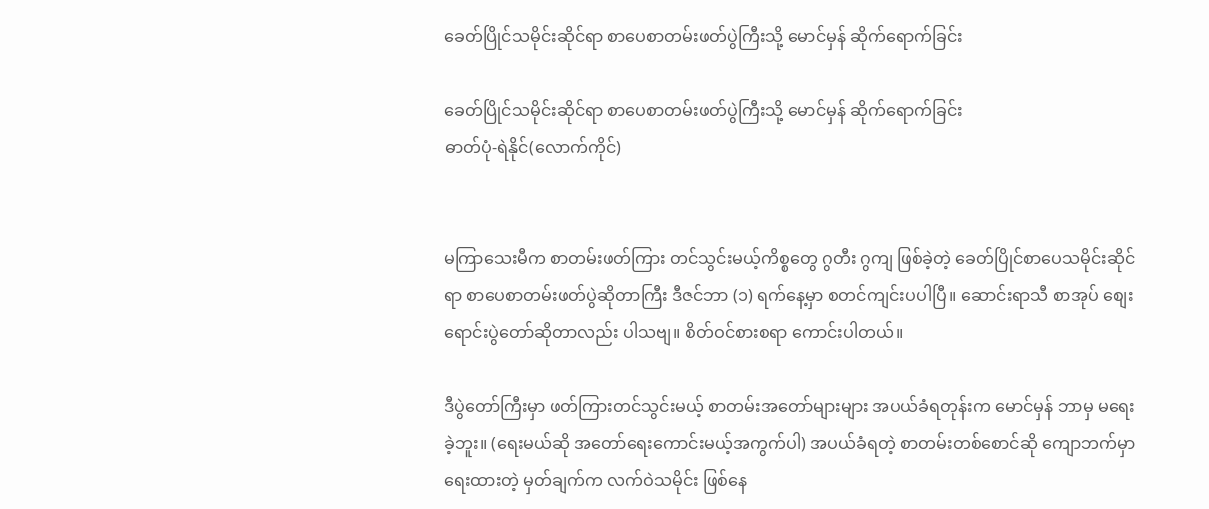ခေတ်ပြိုင်သမိုင်းဆိုင်ရာ စာပေစာတမ်းဖတ်ပွဲကြီးသို့ မောင်မှန် ဆိုက်ရောက်ခြင်း

ခေတ်ပြိုင်သမိုင်းဆိုင်ရာ စာပေစာတမ်းဖတ်ပွဲကြီးသို့ မောင်မှန် ဆိုက်ရောက်ခြင်း
ဓာတ်ပုံ-ရဲနိုင်(လောက်ကိုင်)


မကြာသေးမီက စာတမ်းဖတ်ကြား တင်သွင်းမယ့်ကိစ္စတွေ ဂွတီး ဂွကျ ဖြစ်ခဲ့တဲ့ ခေတ်ပြိုင်စာပေသမိုင်းဆိုင်ရာ စာပေစာတမ်းဖတ်ပွဲဆိုတာကြီး ဒီဇင်ဘာ (၁) ရက်နေ့မှာ စတင်ကျင်းပပါပြီ။ ဆောင်းရာသီ စာအုပ် စျေးရောင်းပွဲတော်ဆိုတာလည်း ပါသဗျ။ စိတ်ဝင်စားစရာ ကောင်းပါတယ်။

ဒီပွဲတော်ကြီးမှာ ဖတ်ကြားတင်သွင်းမယ့် စာတမ်းအတော်များများ အပယ်ခံရတုန်းက မောင်မှန် ဘာမှ မရေးခဲ့ဘူး။ (ရေးမယ်ဆို အတော်ရေးကောင်းမယ့်အကွက်ပါ) အပယ်ခံရတဲ့ စာတမ်းတစ်စောင်ဆို ကျောဘက်မှာရေးထားတဲ့ မှတ်ချက်က လက်ဝဲသမိုင်း ဖြစ်နေ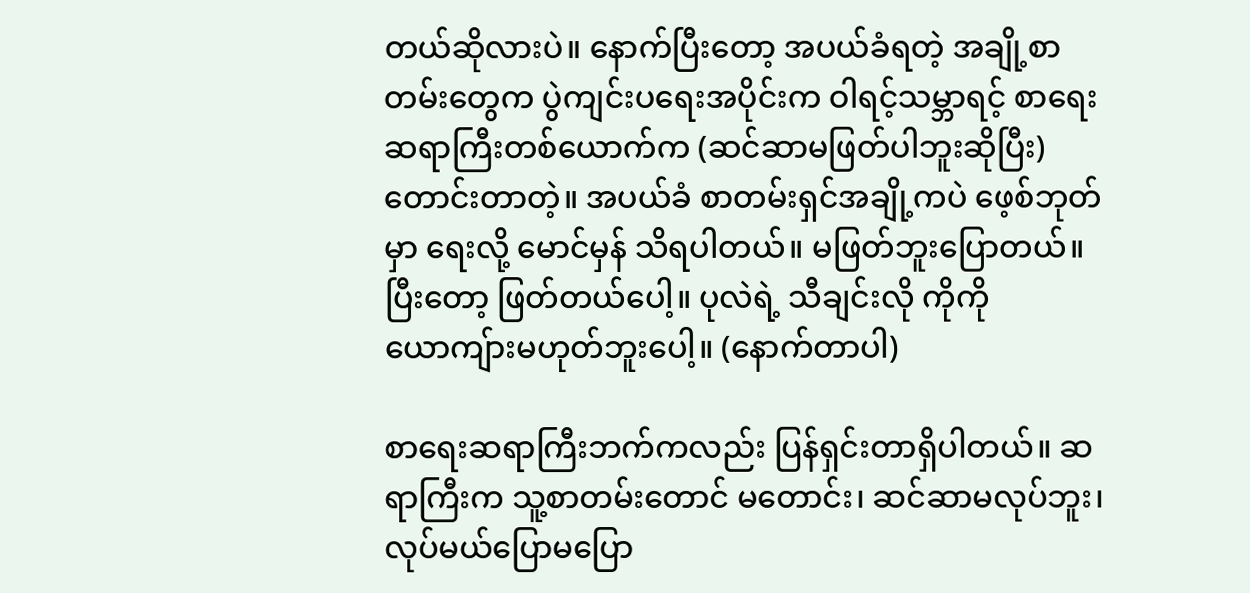တယ်ဆိုလားပဲ။ နောက်ပြီးတော့ အပယ်ခံရတဲ့ အချို့စာတမ်းတွေက ပွဲကျင်းပရေးအပိုင်းက ဝါရင့်သမ္ဘာရင့် စာရေးဆရာကြီးတစ်ယောက်က (ဆင်ဆာမဖြတ်ပါဘူးဆိုပြီး)တောင်းတာတဲ့။ အပယ်ခံ စာတမ်းရှင်အချို့ကပဲ ဖေ့စ်ဘုတ်မှာ ရေးလို့ မောင်မှန် သိရပါတယ်။ မဖြတ်ဘူးပြောတယ်။ ပြီးတော့ ဖြတ်တယ်ပေါ့။ ပုလဲရဲ့ သီချင်းလို ကိုကိုယောကျ်ားမဟုတ်ဘူးပေါ့။ (နောက်တာပါ)

စာရေးဆရာကြီးဘက်ကလည်း ပြန်ရှင်းတာရှိပါတယ်။ ဆရာကြီးက သူ့စာတမ်းတောင် မတောင်း၊ ဆင်ဆာမလုပ်ဘူး၊ လုပ်မယ်ပြောမပြော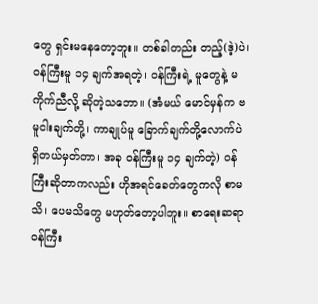တွေ ရှင်းမနေတော့ဘူး။ တစ်ခါတည်း တည့်(ဒဲ့)ပဲ၊ ဝန်ကြီးမူ ၁၄ ချက်အရတဲ့၊ ဝန်ကြီးရဲ့ မူတွေနဲ့ မကိုက်ညီလို့ ဆိုတဲ့သဘော။ (အံမယ် မောင်မှန်က ဗမူငါးချက်တို့၊ ကာချုပ်မူ ခြောက်ချက်တို့လောက်ပဲ ရှိတယ်မှတ်တာ၊ အခု ဝန်ကြီးမူ ၁၄ ချက်တဲ့) ဝန်ကြီးဆိုတာကလည်း ဟိုအရင်ခေတ်တွေကလို စာမသိ၊ ပေမသိတွေ မဟုတ်တော့ပါဘူး။ စာရေးဆရာဝန်ကြီး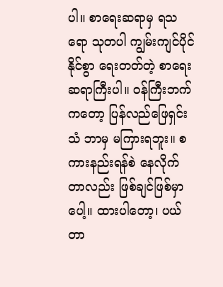ပါ။ စာရေးဆရာမှ ရသရော သုတပါ ကျွမ်းကျင်ပိုင်နိုင်စွာ ရေးတတ်တဲ့ စာရေးဆရာကြီးပါ။ ဝန်ကြီးဘက်ကတော့ ပြန်လည်ဖြေရှင်းသံ ဘာမှ မကြားရဘူး။ စကားနည်းရန်စဲ နေလိုက်တာလည်း ဖြစ်ချင်ဖြစ်မှာပေါ့။ ထားပါတော့၊ ပယ်တာ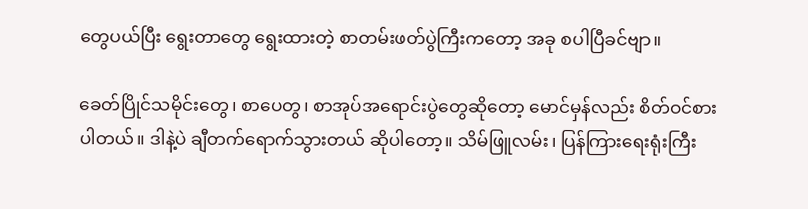တွေပယ်ပြီး ရွေးတာတွေ ရွေးထားတဲ့ စာတမ်းဖတ်ပွဲကြီးကတော့ အခု စပါပြီခင်ဗျာ။

ခေတ်ပြိုင်သမိုင်းတွေ၊ စာပေတွ၊ စာအုပ်အရောင်းပွဲတွေဆိုတော့ မောင်မှန်လည်း စိတ်ဝင်စားပါတယ်။ ဒါနဲ့ပဲ ချီတက်ရောက်သွားတယ် ဆိုပါတော့။ သိမ်ဖြူလမ်း၊ ပြန်ကြားရေးရုံးကြီး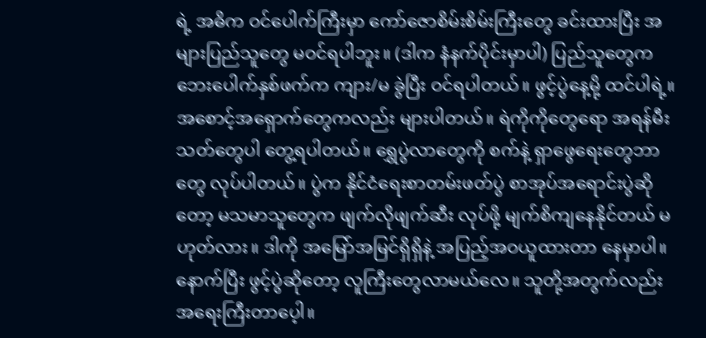ရဲ့ အဓိက ဝင်ပေါက်ကြီးမှာ ကော်ဇောစိမ်းစိမ်းကြီးတွေ ခင်းထားပြီး အများပြည်သူတွေ မဝင်ရပါဘူး။ (ဒါက နံနက်ပိုင်းမှာပါ) ပြည်သူတွေက ဘေးပေါက်နှစ်ဖက်က ကျား/မ ခွဲပြီး ဝင်ရပါတယ်။ ဖွင့်ပွဲနေ့မို့ ထင်ပါရဲ့။ အစောင့်အရှောက်တွေကလည်း များပါတယ်။ ရဲကိုကိုတွေရော အရန်မီးသတ်တွေပါ တွေ့ရပါတယ်။ ရွှေပွဲလာတွေကို စက်နဲ့ ရှာဖွေရေးတွေဘာတွေ လုပ်ပါတယ်။ ပွဲက နိုင်ငံရေးစာတမ်းဖတ်ပွဲ စာအုပ်အရောင်းပွဲဆိုတော့ မသမာသူတွေက ဖျက်လိုဖျက်ဆီး လုပ်ဖို့ မျက်စိကျနေနိုင်တယ် မဟုတ်လား။ ဒါကို အမြော်အမြင်ရှိရှိနဲ့ အပြည့်အဝယူထားတာ နေမှာပါ။ နောက်ပြီး ဖွင့်ပွဲဆိုတော့ လူကြီးတွေလာမယ်လေ။ သူတို့အတွက်လည်း အရေးကြီးတာပေ့ါ။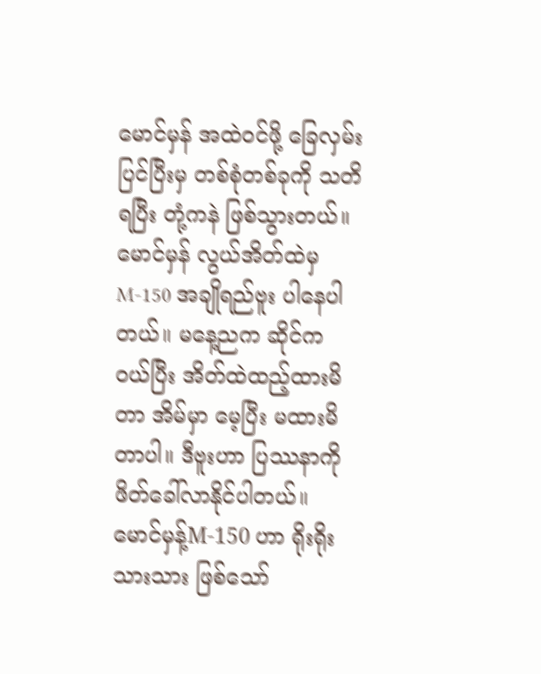မောင်မှန် အထဲဝင်ဖို့ ခြေလှမ်းပြင်ပြီးမှ တစ်စုံတစ်ခုကို သတိရပြီး တုံ့ကနဲ ဖြစ်သွားတယ်။ မောင်မှန် လွယ်အိတ်ထဲမှ M-150 အချိုရည်ဗူး ပါနေပါတယ်။ မနေ့ညက ဆိုင်က ဝယ်ပြီး အိတ်ထဲထည့်ထားမိတာ အိမ်မှာ မေ့ပြီး မထားမိတာပါ။ ဒီဗူးဟာ ပြဿနာကို ဖိတ်ခေါ်လာနိုင်ပါတယ်။ မောင်မှန့်M-150 ဟာ ရိုးရိုးသားသား ဖြစ်သော်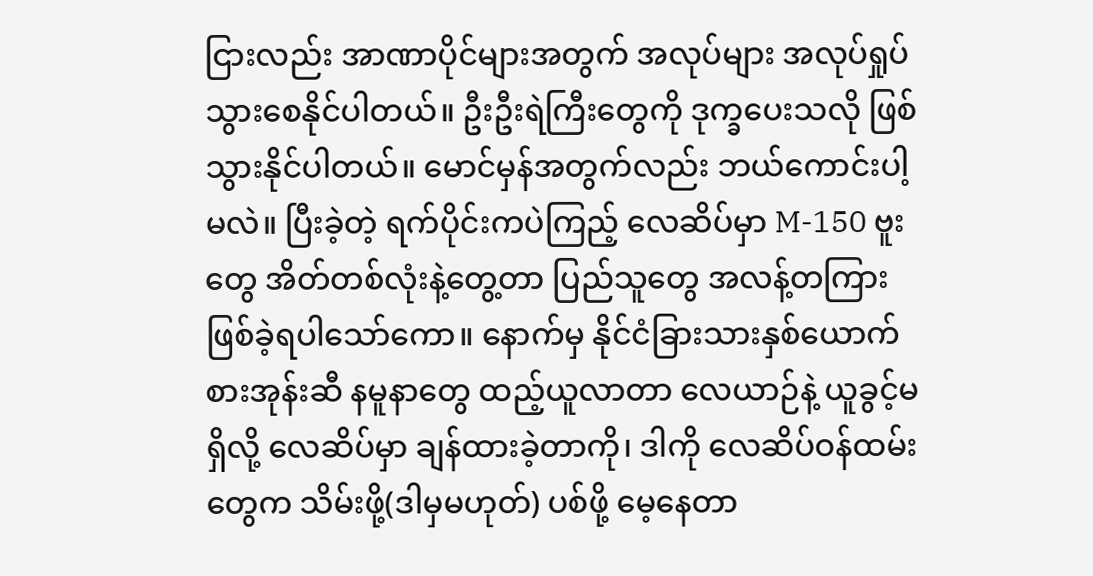ငြားလည်း အာဏာပိုင်များအတွက် အလုပ်များ အလုပ်ရှုပ်သွားစေနိုင်ပါတယ်။ ဦးဦးရဲကြီးတွေကို ဒုက္ခပေးသလို ဖြစ်သွားနိုင်ပါတယ်။ မောင်မှန်အတွက်လည်း ဘယ်ကောင်းပါ့မလဲ။ ပြီးခဲ့တဲ့ ရက်ပိုင်းကပဲကြည့် လေဆိပ်မှာ M-150 ဗူးတွေ အိတ်တစ်လုံးနဲ့တွေ့တာ ပြည်သူတွေ အလန့်တကြား ဖြစ်ခဲ့ရပါသော်ကော။ နောက်မှ နိုင်ငံခြားသားနှစ်ယောက် စားအုန်းဆီ နမူနာတွေ ထည့်ယူလာတာ လေယာဉ်နဲ့ ယူခွင့်မရှိလို့ လေဆိပ်မှာ ချန်ထားခဲ့တာကို၊ ဒါကို လေဆိပ်ဝန်ထမ်းတွေက သိမ်းဖို့(ဒါမှမဟုတ်) ပစ်ဖို့ မေ့နေတာ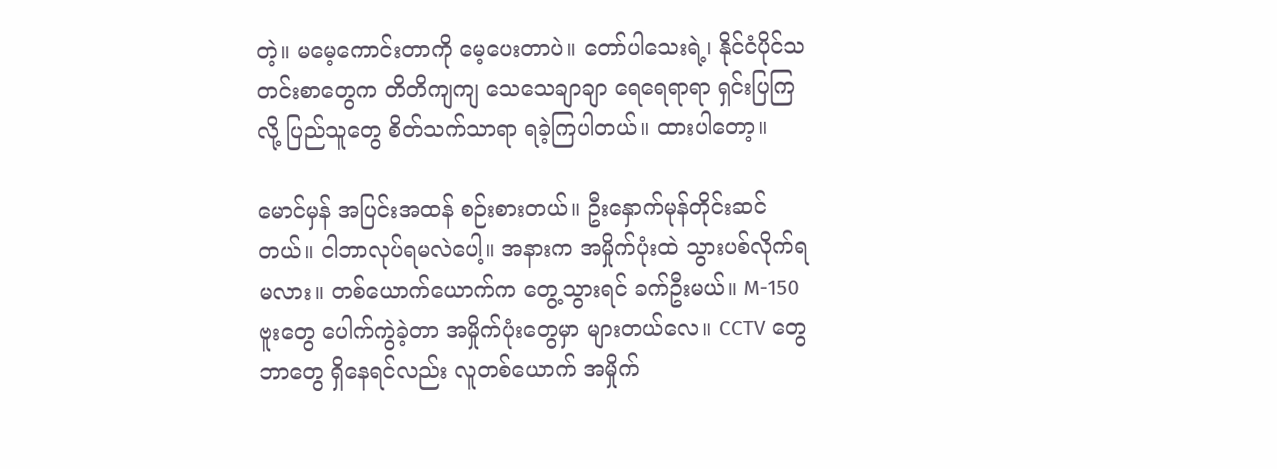တဲ့။ မမေ့ကောင်းတာကို မေ့ပေးတာပဲ။ တော်ပါသေးရဲ့၊ နိုင်ငံပိုင်သတင်းစာတွေက တိတိကျကျ သေသေချာချာ ရေရေရာရာ ရှင်းပြကြလို့ ပြည်သူတွေ စိတ်သက်သာရာ ရခဲ့ကြပါတယ်။ ထားပါတော့။

မောင်မှန် အပြင်းအထန် စဉ်းစားတယ်။ ဦးနှောက်မုန်တိုင်းဆင်တယ်။ ငါဘာလုပ်ရမလဲပေါ့။ အနားက အမှိုက်ပုံးထဲ သွားပစ်လိုက်ရမလား။ တစ်ယောက်ယောက်က တွေ့သွားရင် ခက်ဦးမယ်။ M-150 ဗူးတွေ ပေါက်ကွဲခဲ့တာ အမှိုက်ပုံးတွေမှာ များတယ်လေ။ CCTV တွေ ဘာတွေ ရှိနေရင်လည်း လူတစ်ယောက် အမှိုက်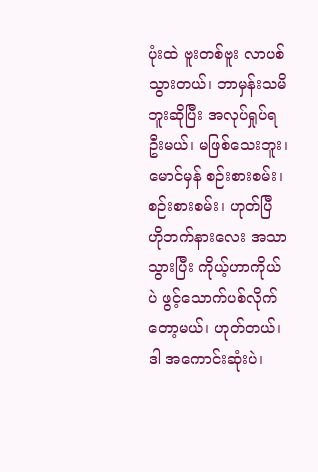ပုံးထဲ ဗူးတစ်ဗူး လာပစ်သွားတယ်၊ ဘာမှန်းသမိဘူးဆိုပြီး အလုပ်ရှုပ်ရဦးမယ်၊ မဖြစ်သေးဘူး၊ မောင်မှန် စဉ်းစားစမ်း၊ စဉ်းစားစမ်း၊ ဟုတ်ပြီ ဟိုဘက်နားလေး အသာသွားပြီး ကိုယ့်ဟာကိုယ်ပဲ ဖွင့်သောက်ပစ်လိုက်တော့မယ်၊ ဟုတ်တယ်၊ ဒါ အကောင်းဆုံးပဲ၊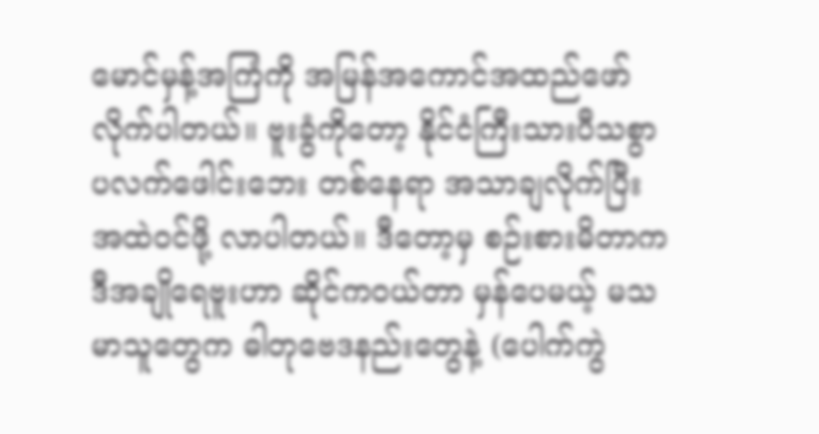မောင်မှန့်အကြံကို အမြန်အကောင်အထည်ဖော်လိုက်ပါတယ်။ ဗူးခွံကိုတော့ နိုင်ငံကြီးသားပီသစွာ ပလက်ဖေါင်းဘေး တစ်နေရာ အသာချလိုက်ပြီး အထဲဝင်ဖို့ လာပါတယ်။ ဒီတော့မှ စဉ်းစားမိတာက ဒီအချိုရေဗူးဟာ ဆိုင်ကဝယ်တာ မှန်ပေမယ့် မသမာသူတွေက ဓါတုဗေဒနည်းတွေနဲ့ (ပေါက်ကွဲ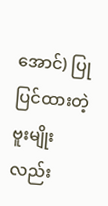အောင်) ပြုပြင်ထားတဲ့ ဗူးမျိုးလည်း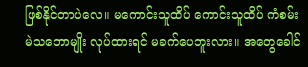ဖြစ်နိုင်တာပဲလေ။ မကောင်းသူထိပ် ကောင်းသူထိပ် ကံစမ်းမဲသဘောမျိုး လုပ်ထားရင် မခက်ပေဘူးလား။ အတွေခေါင်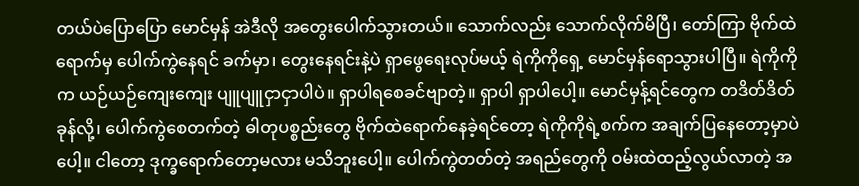တယ်ပဲပြောပြော မောင်မှန် အဲဒီလို အတွေးပေါက်သွားတယ်။ သောက်လည်း သောက်လိုက်မိပြီ၊ တော်ကြာ ဗိုက်ထဲရောက်မှ ပေါက်ကွဲနေရင် ခက်မှာ၊ တွေးနေရင်းနဲ့ပဲ ရှာဖွေရေးလုပ်မယ့် ရဲကိုကိုရှေ့ မောင်မှန်ရောသွားပါပြီ။ ရဲကိုကိုက ယဉ်ယဉ်ကျေးကျေး ပျူပျူငှာငှာပါပဲ။ ရှာပါရစေခင်ဗျာတဲ့။ ရှာပါ ရှာပါပေါ့။ မောင်မှန့်ရင်တွေက တဒိတ်ဒိတ်ခုန်လို့၊ ပေါက်ကွဲစေတက်တဲ့ ဓါတုပစ္စည်းတွေ ဗိုက်ထဲရောက်နေခဲ့ရင်တော့ ရဲကိုကိုရဲ့စက်က အချက်ပြနေတော့မှာပဲပေါ့။ ငါတော့ ဒုက္ခရောက်တော့မလား မသိဘူးပေါ့။ ပေါက်ကွဲတတ်တဲ့ အရည်တွေကို ဝမ်းထဲထည့်လွယ်လာတဲ့ အ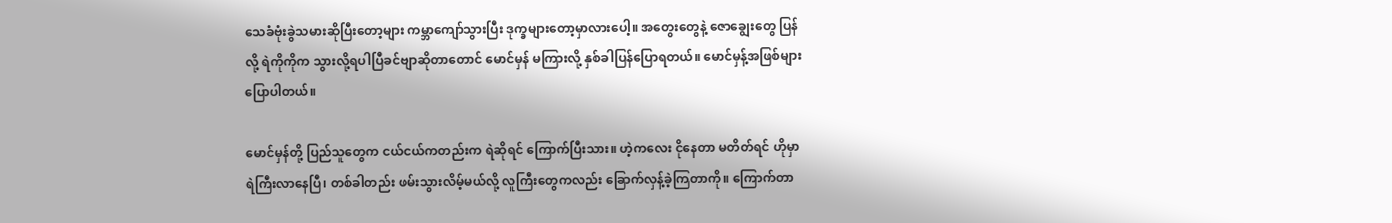သေခံဗုံးခွဲသမားဆိုပြီးတော့များ ကမ္ဘာကျော်သွားပြီး ဒုက္ခများတော့မှာလားပေါ့။ အတွေးတွေနဲ့ ဇောချွေးတွေ ပြန်လို့ ရဲကိုကိုက သွားလို့ရပါပြီခင်ဗျာဆိုတာတောင် မောင်မှန် မကြားလို့ နှစ်ခါပြန်ပြောရတယ်။ မောင်မှန့်အဖြစ်များ ပြောပါတယ်။

မောင်မှန်တို့ ပြည်သူတွေက ငယ်ငယ်ကတည်းက ရဲဆိုရင် ကြောက်ပြီးသား။ ဟဲ့ကလေး ငိုနေတာ မတိတ်ရင် ဟိုမှာ ရဲကြီးလာနေပြီ၊ တစ်ခါတည်း ဖမ်းသွားလိမ့်မယ်လို့ လူကြီးတွေကလည်း ခြောက်လှန့်ခဲ့ကြတာကို။ ကြောက်တာ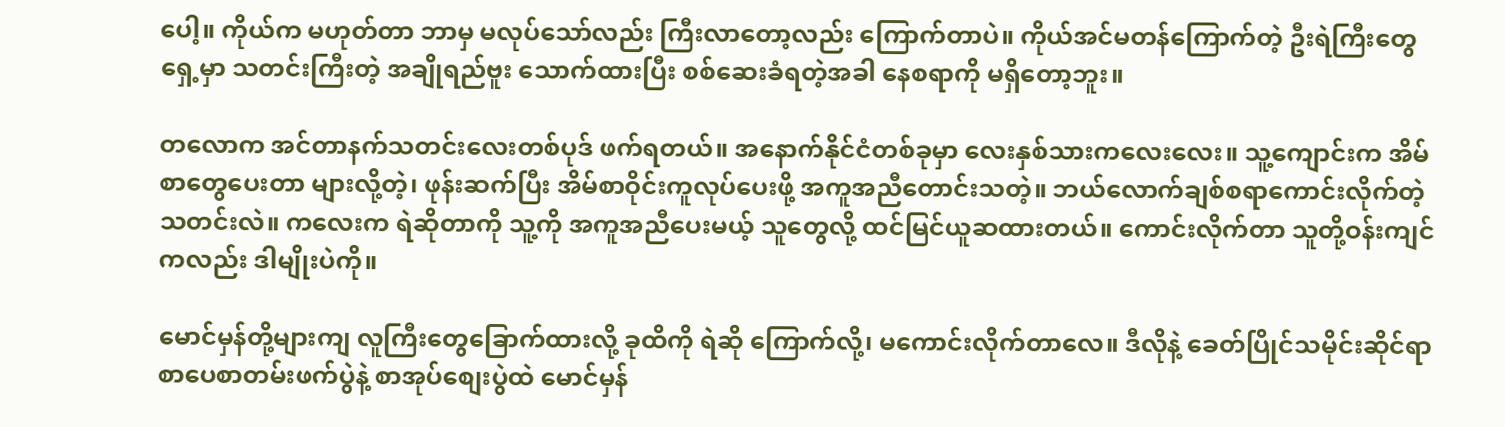ပေါ့။ ကိုယ်က မဟုတ်တာ ဘာမှ မလုပ်သော်လည်း ကြီးလာတော့လည်း ကြောက်တာပဲ။ ကိုယ်အင်မတန်ကြောက်တဲ့ ဦးရဲကြီးတွေရှေ့မှာ သတင်းကြီးတဲ့ အချိုရည်ဗူး သောက်ထားပြီး စစ်ဆေးခံရတဲ့အခါ နေစရာကို မရှိတော့ဘူး။

တလောက အင်တာနက်သတင်းလေးတစ်ပုဒ် ဖက်ရတယ်။ အနောက်နိုင်ငံတစ်ခုမှာ လေးနှစ်သားကလေးလေး။ သူ့ကျောင်းက အိမ်စာတွေပေးတာ များလို့တဲ့၊ ဖုန်းဆက်ပြီး အိမ်စာဝိုင်းကူလုပ်ပေးဖို့ အကူအညီတောင်းသတဲ့။ ဘယ်လောက်ချစ်စရာကောင်းလိုက်တဲ့ သတင်းလဲ။ ကလေးက ရဲဆိုတာကို သူ့ကို အကူအညီပေးမယ့် သူတွေလို့ ထင်မြင်ယူဆထားတယ်။ ကောင်းလိုက်တာ သူတို့ဝန်းကျင်ကလည်း ဒါမျိုးပဲကို။

မောင်မှန်တို့များကျ လူကြီးတွေခြောက်ထားလို့ ခုထိကို ရဲဆို ကြောက်လို့၊ မကောင်းလိုက်တာလေ။ ဒီလိုနဲ့ ခေတ်ပြိုင်သမိုင်းဆိုင်ရာ စာပေစာတမ်းဖက်ပွဲနဲ့ စာအုပ်စျေးပွဲထဲ မောင်မှန်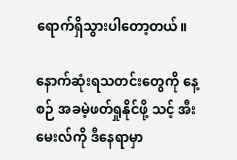ရောက်ရှိသွားပါတော့တယ်။

နောက်ဆုံးရသတင်းတွေကို နေ့စဉ် အခမဲ့ဖတ်ရှုနိုင်ဖို့ သင့် အီးမေးလ်ကို ဒီနေရာမှာ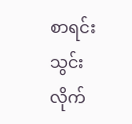စာရင်းသွင်းလိုက်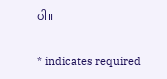ပါ။

* indicates required